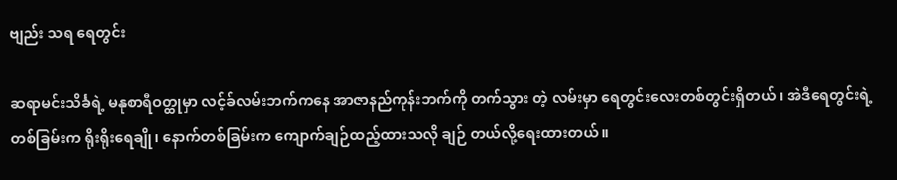ဗျည်း သရ ရေတွင်း

ဆရာမင်းသိင်္ခရဲ့ မနုစာရီဝတ္ထုမှာ လင့်ခ်လမ်းဘက်ကနေ အာဇာနည်ကုန်းဘက်ကို တက်သွား တဲ့ လမ်းမှာ ရေတွင်းလေးတစ်တွင်းရှိတယ်၊ အဲဒီရေတွင်းရဲ့ တစ်ခြမ်းက ရိုးရိုးရေချို၊ နောက်တစ်ခြမ်းက ကျောက်ချဉ်ထည့်ထားသလို ချဉ် တယ်လို့ရေးထားတယ်။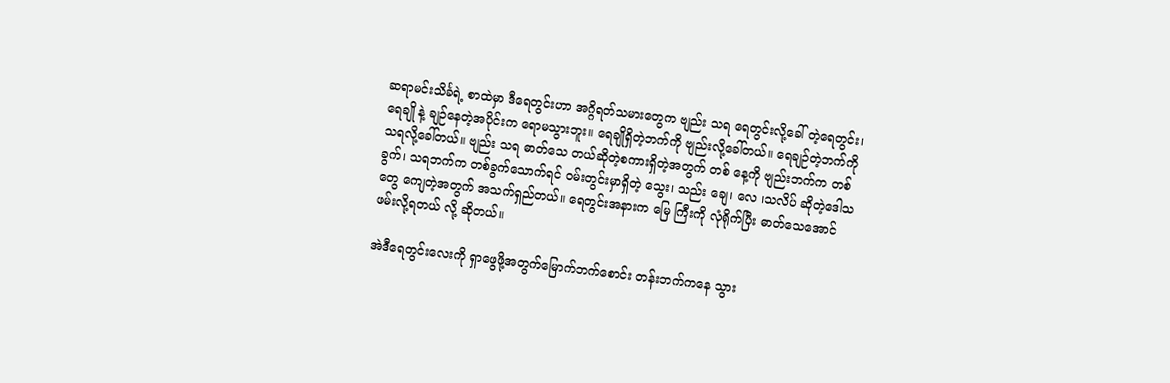ဆရာမင်းသိင်္ခရဲ့ စာထဲမှာ ဒီရေတွင်းဟာ အဂ္ဂိရတ်သမားတွေက ဗျည်း သရ ရေတွင်းလို့ခေါ် တဲ့ရေတွင်း၊ ရေချို နဲ့ ချဉ်နေတဲ့အပိုင်းက ရောမသွားဘူး။ ရေချိုရှိတဲ့ဘက်ကို ဗျည်းလို့ခေါ်တယ်။ ရေချဉ်တဲ့ဘက်ကို သရလို့ခေါ်တယ်။ ဗျည်း သရ ဓာတ်သေ တယ်ဆိုတဲ့စကားရှိတဲ့အတွက် တစ် နေ့ကို ဗျည်းဘက်က တစ်ခွက်၊ သရဘက်က တစ်ခွက်သောက်ရင် ဝမ်းတွင်းမှာရှိတဲ့ သွေး၊ သည်း ချေ၊ လေ ၊သလိပ် ဆိုတဲ့ဒေါသတွေ ကျေတဲ့အတွက် အသက်ရှည်တယ်။ ရေတွင်းအနားက မြေ ကြီးကို လုံရိုက်ပြီး ဓာတ်သေအောင်ဖမ်းလို့ရတယ် လို့ ဆိုတယ်။

အဲဒီရေတွင်းလေးကို ရှာဖွေဖို့အတွက်မြောက်ဘက်စောင်း တန်းဘက်ကနေ သွား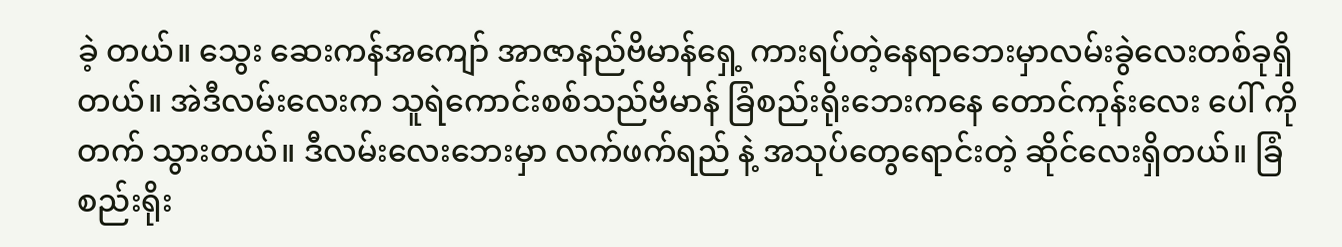ခဲ့ တယ်။ သွေး ဆေးကန်အကျော် အာဇာနည်ဗိမာန်ရှေ့ ကားရပ်တဲ့နေရာဘေးမှာလမ်းခွဲလေးတစ်ခုရှိ တယ်။ အဲဒီလမ်းလေးက သူရဲကောင်းစစ်သည်ဗိမာန် ခြံစည်းရိုးဘေးကနေ တောင်ကုန်းလေး ပေါ် ကို တက် သွားတယ်။ ဒီလမ်းလေးဘေးမှာ လက်ဖက်ရည် နဲ့ အသုပ်တွေရောင်းတဲ့ ဆိုင်လေးရှိတယ်။ ခြံစည်းရိုး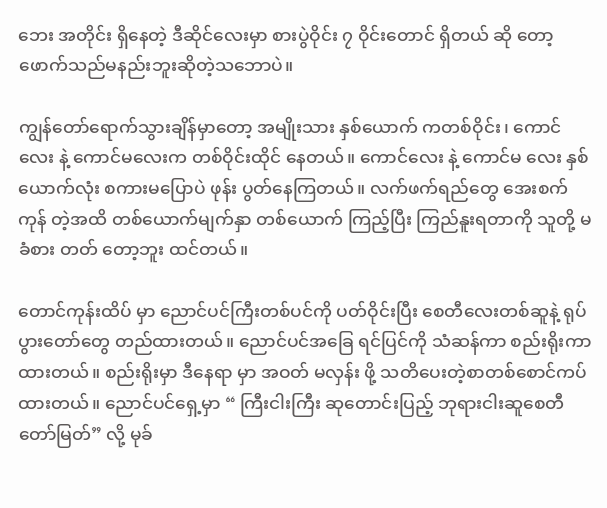ဘေး အတိုင်း ရှိနေတဲ့ ဒီဆိုင်လေးမှာ စားပွဲဝိုင်း ၇ ဝိုင်းတောင် ရှိတယ် ဆို တော့ ဖောက်သည်မနည်းဘူးဆိုတဲ့သဘောပဲ။

ကျွန်တော်ရောက်သွားချိန်မှာတော့ အမျိုးသား နှစ်ယောက် ကတစ်ဝိုင်း၊ ကောင်လေး နဲ့ ကောင်မလေးက တစ်ဝိုင်းထိုင် နေတယ်။ ကောင်လေး နဲ့ ကောင်မ လေး နှစ်ယောက်လုံး စကားမပြောပဲ ဖုန်း ပွတ်နေကြတယ်။ လက်ဖက်ရည်တွေ အေးစက်ကုန် တဲ့အထိ တစ်ယောက်မျက်နှာ တစ်ယောက် ကြည့်ပြီး ကြည်နူးရတာကို သူတို့ မခံစား တတ် တော့ဘူး ထင်တယ်။

တောင်ကုန်းထိပ် မှာ ညောင်ပင်ကြီးတစ်ပင်ကို ပတ်ဝိုင်းပြီး စေတီလေးတစ်ဆူနဲ့ ရုပ်ပွားတော်တွေ တည်ထားတယ်။ ညောင်ပင်အခြေ ရင်ပြင်ကို သံဆန်ကာ စည်းရိုးကာထားတယ်။ စည်းရိုးမှာ ဒီနေရာ မှာ အဝတ် မလှန်း ဖို့ သတိပေးတဲ့စာတစ်စောင်ကပ်ထားတယ်။ ညောင်ပင်ရှေ့မှာ “ ကြီးငါးကြီး ဆုတောင်းပြည့် ဘုရားငါးဆူစေတီတော်မြတ်” လို့ မုခ်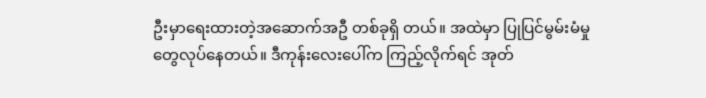ဦးမှာရေးထားတဲ့အဆောက်အဦ တစ်ခုရှိ တယ်။ အထဲမှာ ပြုပြင်မွမ်းမံမှုတွေလုပ်နေတယ်။ ဒီကုန်းလေးပေါ်က ကြည့်လိုက်ရင် အုတ်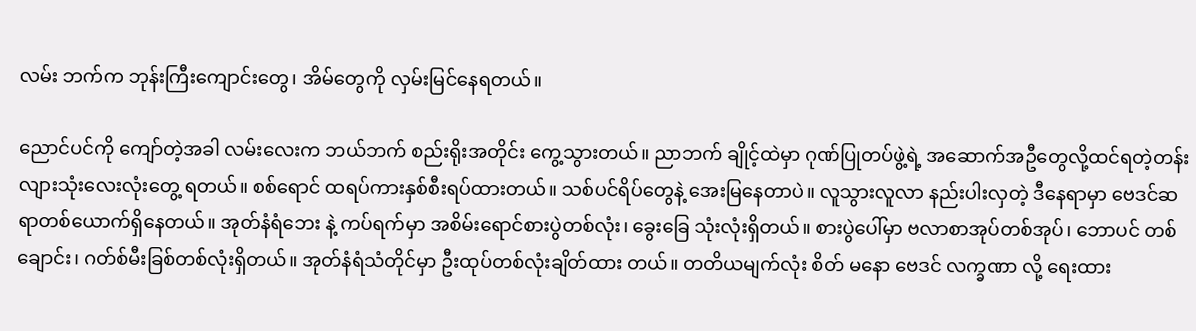လမ်း ဘက်က ဘုန်းကြီးကျောင်းတွေ၊ အိမ်တွေကို လှမ်းမြင်နေရတယ်။

ညောင်ပင်ကို ကျော်တဲ့အခါ လမ်းလေးက ဘယ်ဘက် စည်းရိုးအတိုင်း ကွေ့သွားတယ်။ ညာဘက် ချိုင့်ထဲမှာ ဂုဏ်ပြုတပ်ဖွဲ့ရဲ့ အဆောက်အဦတွေလို့ထင်ရတဲ့တန်းလျားသုံးလေးလုံးတွေ့ ရတယ်။ စစ်ရောင် ထရပ်ကားနှစ်စီးရပ်ထားတယ်။ သစ်ပင်ရိပ်တွေနဲ့ အေးမြနေတာပဲ။ လူသွားလူလာ နည်းပါးလှတဲ့ ဒီနေရာမှာ ဗေဒင်ဆရာတစ်ယောက်ရှိနေတယ်။ အုတ်နံရံဘေး နဲ့ ကပ်ရက်မှာ အစိမ်းရောင်စားပွဲတစ်လုံး၊ ခွေးခြေ သုံးလုံးရှိတယ်။ စားပွဲပေါ်မှာ ဗလာစာအုပ်တစ်အုပ်၊ ဘောပင် တစ်ချောင်း၊ ဂတ်စ်မီးခြစ်တစ်လုံးရှိတယ်။ အုတ်နံရံသံတိုင်မှာ ဦးထုပ်တစ်လုံးချိတ်ထား တယ်။ တတိယမျက်လုံး စိတ် မနော ဗေဒင် လက္ခဏာ လို့ ရေးထား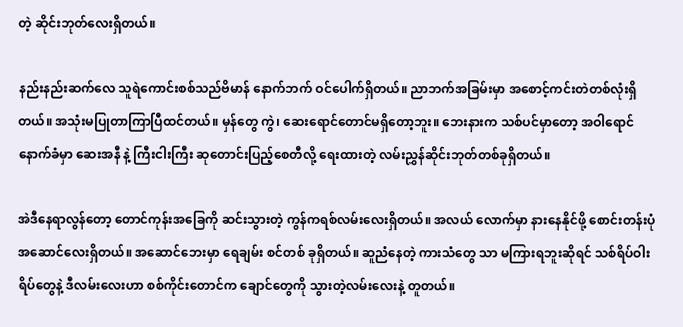တဲ့ ဆိုင်းဘုတ်လေးရှိတယ်။

နည်းနည်းဆက်လေ သူရဲကောင်းစစ်သည်ဗိမာန် နောက်ဘက် ဝင်ပေါက်ရှိတယ်။ ညာဘက်အခြမ်းမှာ အစောင့်ကင်းတဲတစ်လုံးရှိတယ်။ အသုံးမပြုတာကြာပြီထင်တယ်။ မှန်တွေ ကွဲ၊ ဆေးရောင်တောင်မရှိတော့ဘူး။ ဘေးနားက သစ်ပင်မှာတော့ အဝါရောင်နောက်ခံမှာ ဆေးအနီ နဲ့ ကြီးငါးကြီး ဆုတောင်းပြည့်စေတီလို့ ရေးထားတဲ့ လမ်းညွှန်ဆိုင်းဘုတ်တစ်ခုရှိတယ်။

အဲဒီနေရာလွန်တော့ တောင်ကုန်းအခြေကို ဆင်းသွားတဲ့ ကွန်ကရစ်လမ်းလေးရှိတယ်။ အလယ် လောက်မှာ နားနေနိုင်ဖို့ စောင်းတန်းပုံအဆောင်လေးရှိတယ်။ အဆောင်ဘေးမှာ ရေချမ်း စင်တစ် ခုရှိတယ်။ ဆူညံနေတဲ့ ကားသံတွေ သာ မကြားရဘူးဆိုရင် သစ်ရိပ်ဝါးရိပ်တွေနဲ့ ဒီလမ်းလေးဟာ စစ်ကိုင်းတောင်က ချောင်တွေကို သွားတဲ့လမ်းလေးနဲ့ တူတယ်။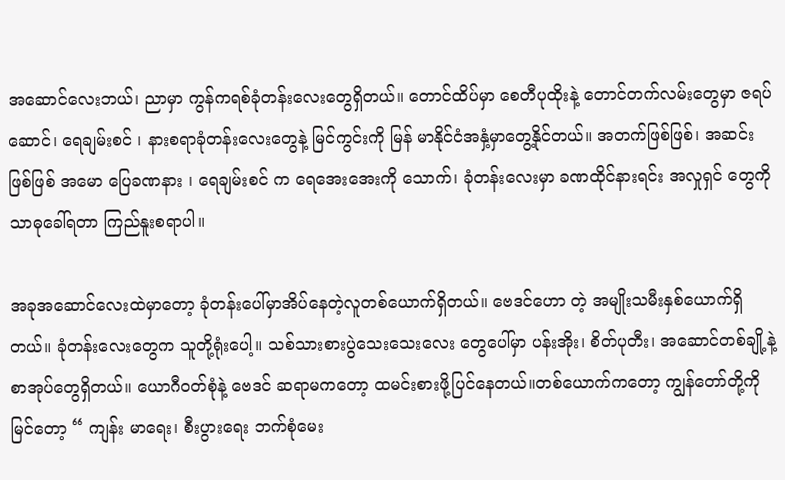အဆောင်လေးဘယ်၊ ညာမှာ ကွန်ကရစ်ခုံတန်းလေးတွေရှိတယ်။ တောင်ထိပ်မှာ စေတီပုထိုးနဲ့ တောင်တက်လမ်းတွေမှာ ဇရပ်ဆောင်၊ ရေချမ်းစင် ၊ နားစရာခုံတန်းလေးတွေနဲ့ မြင်ကွင်းကို မြန် မာနိုင်ငံအနှံ့မှာတွေ့နိုင်တယ်။ အတက်ဖြစ်ဖြစ်၊ အဆင်းဖြစ်ဖြစ် အမော ပြေခဏနား ၊ ရေချမ်းစင် က ရေအေးအေးကို သောက်၊ ခုံတန်းလေးမှာ ခဏထိုင်နားရင်း အလှုရှင် တွေကို သာဓုခေါ်ရတာ ကြည်နူးစရာပါ။

အခုအဆောင်လေးထဲမှာတော့ ခုံတန်းပေါ်မှာအိပ်နေတဲ့လူတစ်ယောက်ရှိတယ်။ ဗေဒင်ဟော တဲ့ အမျိုးသမီးနှစ်ယောက်ရှိတယ်။ ခုံတန်းလေးတွေက သူတို့ရုံးပေါ့။ သစ်သားစားပွဲသေးသေးလေး တွေပေါ်မှာ ပန်းအိုး၊ စိတ်ပုတီး၊ အဆောင်တစ်ချို့နဲ့ စာအုပ်တွေရှိတယ်။ ယောဂီဝတ်စုံနဲ့ ဗေဒင် ဆရာမကတော့ ထမင်းစားဖို့ပြင်နေတယ်။တစ်ယောက်ကတော့ ကျွန်တော်တို့ကိုမြင်တော့ “ ကျန်း မာရေး၊ စီးပွားရေး ဘက်စုံမေး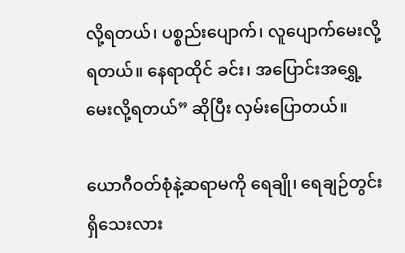လို့ရတယ်၊ ပစ္စည်းပျောက်၊ လူပျောက်မေးလို့ရတယ်။ နေရာထိုင် ခင်း၊ အပြောင်းအရွှေ့ မေးလို့ရတယ်” ဆိုပြီး လှမ်းပြောတယ်။

ယောဂီဝတ်စုံနဲ့ဆရာမကို ရေချို၊ ရေချဉ်တွင်းရှိသေးလား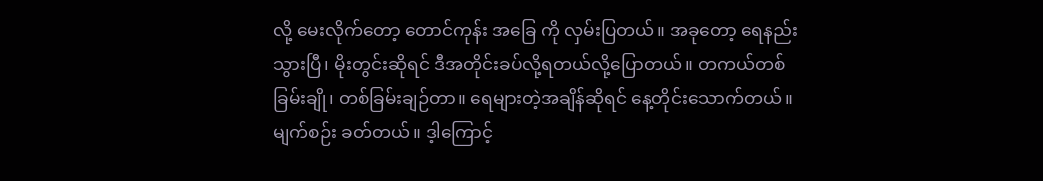လို့ မေးလိုက်တော့ တောင်ကုန်း အခြေ ကို လှမ်းပြတယ်။ အခုတော့ ရေနည်းသွားပြီ၊ မိုးတွင်းဆိုရင် ဒီအတိုင်းခပ်လို့ရတယ်လို့ပြောတယ်။ တကယ်တစ်ခြမ်းချို၊ တစ်ခြမ်းချဉ်တာ။ ရေများတဲ့အချိန်ဆိုရင် နေ့တိုင်းသောက်တယ်။ မျက်စဉ်း ခတ်တယ်။ ဒ့ါကြောင့်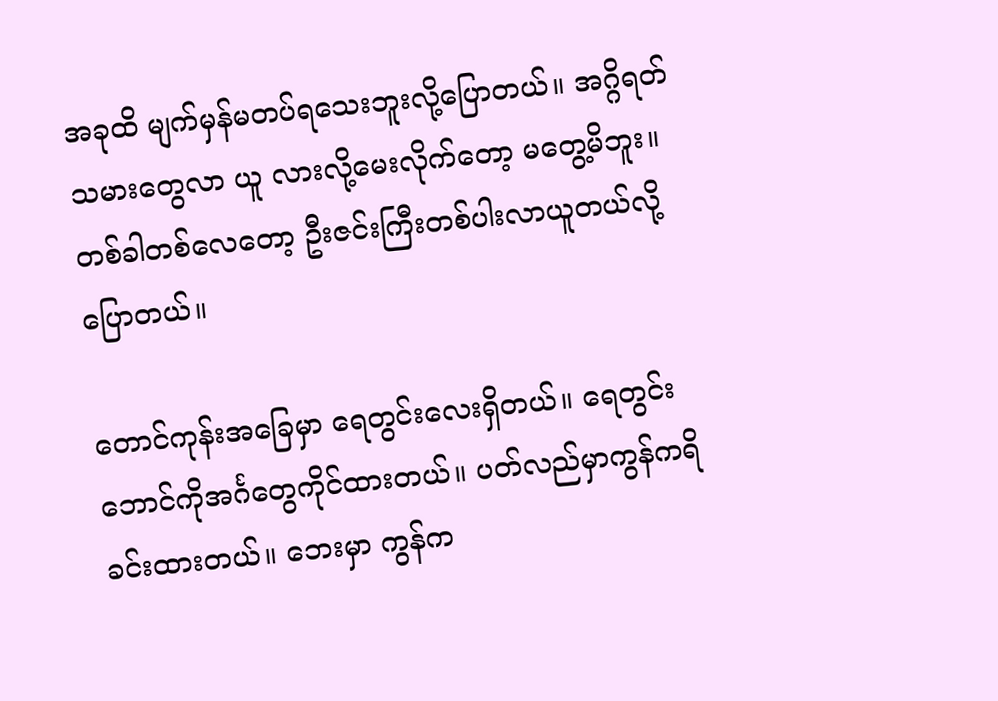အခုထိ မျက်မှန်မတပ်ရသေးဘူးလို့ပြောတယ်။ အဂ္ဂိရတ်သမားတွေလာ ယူ လားလို့မေးလိုက်တော့ မတွေ့မိဘူး။ တစ်ခါတစ်လေတော့ ဦးဇင်းကြီးတစ်ပါးလာယူတယ်လို့ ပြောတယ်။

တောင်ကုန်းအခြေမှာ ရေတွင်းလေးရှိတယ်။ ရေတွင်းဘောင်ကိုအင်္ဂတွေကိုင်ထားတယ်။ ပတ်လည်မှာကွန်ကရိခင်းထားတယ်။ ဘေးမှာ ကွန်က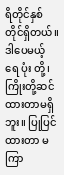ရိတိုင်နှစ်တိုင်ရှိတယ်။ ဒါပေမယ့် ရေ ပုံး တို့၊ ကြိုးတို့ဆင်ထားတာမရှိဘူး။ ပြုပြင်ထားတာ မကြာ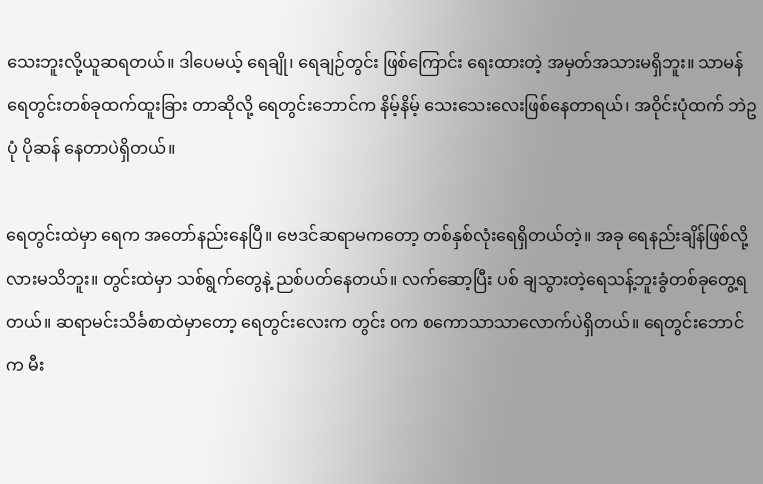သေးဘူးလို့ယူဆရတယ်။ ဒါပေမယ့် ရေချို၊ ရေချဉ်တွင်း ဖြစ်ကြောင်း ရေးထားတဲ့ အမှတ်အသားမရှိဘူး။ သာမန်ရေတွင်းတစ်ခုထက်ထူးခြား တာဆိုလို့ ရေတွင်းဘောင်က နိမ့်နိမ့် သေးသေးလေးဖြစ်နေတာရယ်၊ အဝိုင်းပုံထက် ဘဲဥပုံ ပိုဆန် နေတာပဲရှိတယ်။

ရေတွင်းထဲမှာ ရေက အတော်နည်းနေပြီ။ ဗေဒင်ဆရာမကတော့ တစ်နှစ်လုံးရေရှိတယ်တဲ့။ အခု ရေနည်းချိန်ဖြစ်လို့လားမသိဘူး။ တွင်းထဲမှာ သစ်ရွက်တွေနဲ့ ညစ်ပတ်နေတယ်။ လက်ဆော့ပြီး ပစ် ချသွားတဲ့ရေသန့်ဘူးခွံတစ်ခုတွေ့ရတယ်။ ဆရာမင်းသိင်္ခစာထဲမှာတော့ ရေတွင်းလေးက တွင်း ဝက စကောသာသာလောက်ပဲရှိတယ်။ ရေတွင်းဘောင်က မီး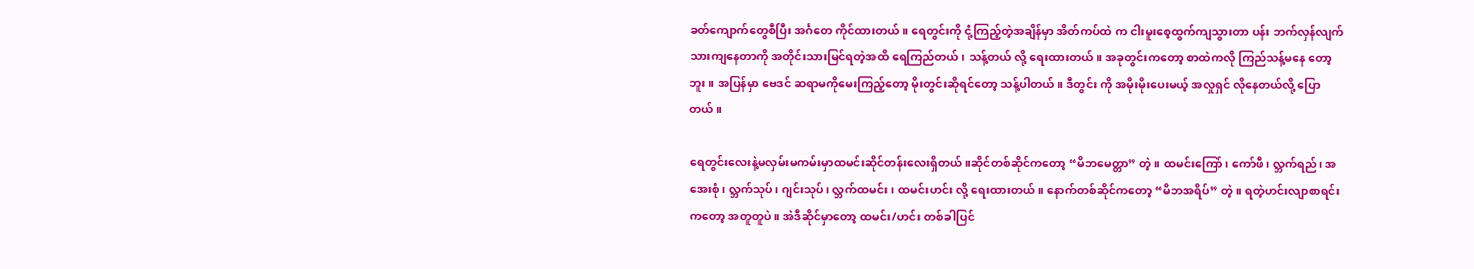ခတ်ကျောက်တွေစီပြီး အင်္ဂတေ ကိုင်ထားတယ်။ ရေတွင်းကို ငုံ့ကြည့်တဲ့အချိန်မှာ အိတ်ကပ်ထဲ က ငါးမူးစေ့ထွက်ကျသွားတာ ပန်း ဘက်လှန်လျက်သားကျနေတာကို အတိုင်းသားမြင်ရတဲ့အထိ ရေကြည်တယ်၊ သန့်တယ် လို့ ရေးထားတယ်။ အခုတွင်းကတော့ စာထဲကလို ကြည်သန့်မနေ တော့ဘူး။ အပြန်မှာ ဗေဒင် ဆရာမကိုမေးကြည့်တော့ မိုးတွင်းဆိုရင်တော့ သန့်ပါတယ်။ ဒီတွင်း ကို အမိုးမိုးပေးမယ့် အလှုရှင် လိုနေတယ်လို့ ပြောတယ်။

ရေတွင်းလေးနဲ့မလှမ်းမကမ်းမှာထမင်းဆိုင်တန်းလေးရှိတယ်။ဆိုင်တစ်ဆိုင်ကတော့ “မိဘမေတ္တာ” တဲ့။ ထမင်းကြော်၊ ကော်ဖီ၊ လ္ဘက်ရည်၊ အအေးစုံ၊ လ္ဘက်သုပ်၊ ဂျင်းသုပ်၊ လ္ဘက်ထမင်း၊ ထမင်းဟင်း လို့ ရေးထားတယ်။ နောက်တစ်ဆိုင်ကတော့ “မိဘအရိပ်” တဲ့။ ရတဲ့ဟင်းလျာစာရင်းကတော့ အတူတူပဲ။ အဲဒီဆိုင်မှာတော့ ထမင်း/ဟင်း တစ်ခါပြင်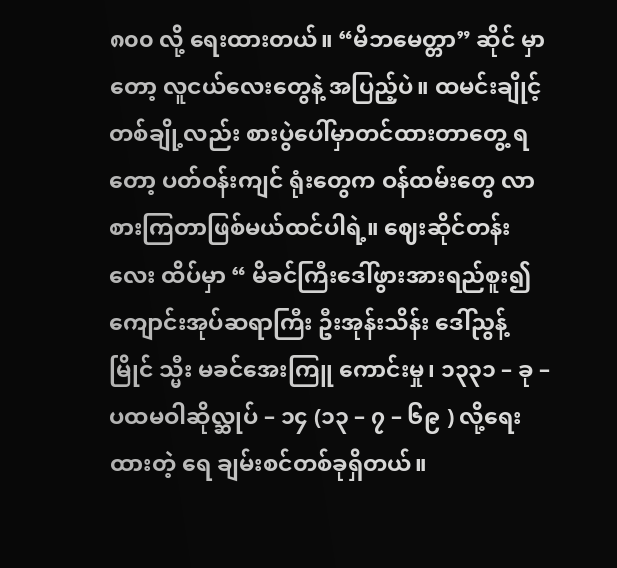၈၀၀ လို့ ရေးထားတယ်။ “မိဘမေတ္တာ” ဆိုင် မှာတော့ လူငယ်လေးတွေနဲ့ အပြည့်ပဲ။ ထမင်းချိုင့်တစ်ချို့လည်း စားပွဲပေါ်မှာတင်ထားတာတွေ့ ရတော့ ပတ်ဝန်းကျင် ရုံးတွေက ဝန်ထမ်းတွေ လာစားကြတာဖြစ်မယ်ထင်ပါရဲ့။ ဈေးဆိုင်တန်း လေး ထိပ်မှာ “ မိခင်ကြီးဒေါ်ဖွားအားရည်စူး၍ ကျောင်းအုပ်ဆရာကြီး ဦးအုန်းသိန်း ဒေါ်ညွန့်မြိုင် သ္မီး မခင်အေးကြူ ကောင်းမှု၊ ၁၃၃၁ – ခု – ပထမဝါဆိုလ္ဆုပ် – ၁၄ (၁၃ – ၇ – ၆၉ ) လို့ရေးထားတဲ့ ရေ ချမ်းစင်တစ်ခုရှိတယ်။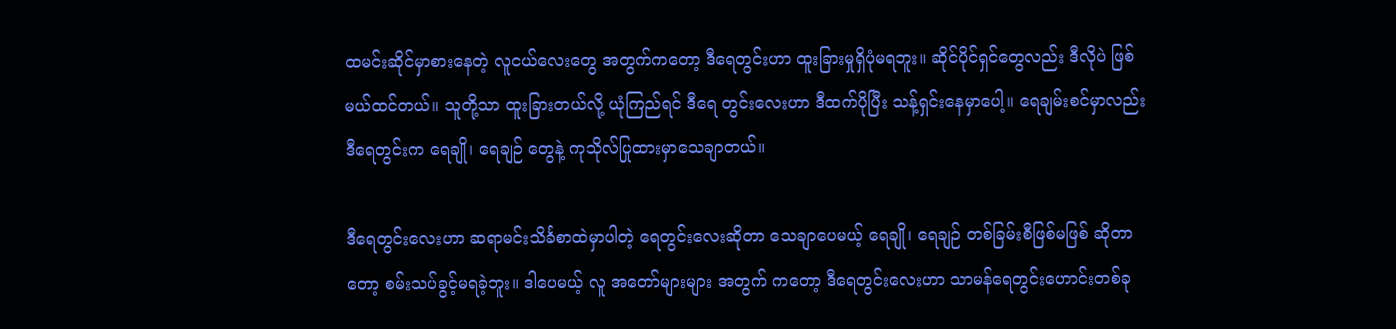ထမင်းဆိုင်မှာစားနေတဲ့ လူငယ်လေးတွေ အတွက်ကတော့ ဒီရေတွင်းဟာ ထူးခြားမှုရှိပုံမရဘူး။ ဆိုင်ပိုင်ရှင်တွေလည်း ဒီလိုပဲ ဖြစ်မယ်ထင်တယ်။ သူတို့သာ ထူးခြားတယ်လို့ ယုံကြည်ရင် ဒီရေ တွင်းလေးဟာ ဒီထက်ပိုပြီး သန့်ရှင်းနေမှာပေါ့။ ရေချမ်းစင်မှာလည်း ဒီရေတွင်းက ရေချို၊ ရေချဉ် တွေနဲ့ ကုသိုလ်ပြုထားမှာသေချာတယ်။

ဒီရေတွင်းလေးဟာ ဆရာမင်းသိင်္ခစာထဲမှာပါတဲ့ ရေတွင်းလေးဆိုတာ သေချာပေမယ့် ရေချို၊ ရေချဉ် တစ်ခြမ်းစီဖြစ်မဖြစ် ဆိုတာတော့ စမ်းသပ်ခွင့်မရခဲ့ဘူး။ ဒါပေမယ့် လူ အတော်များများ အတွက် ကတော့ ဒီရေတွင်းလေးဟာ သာမန်ရေတွင်းဟောင်းတစ်ခု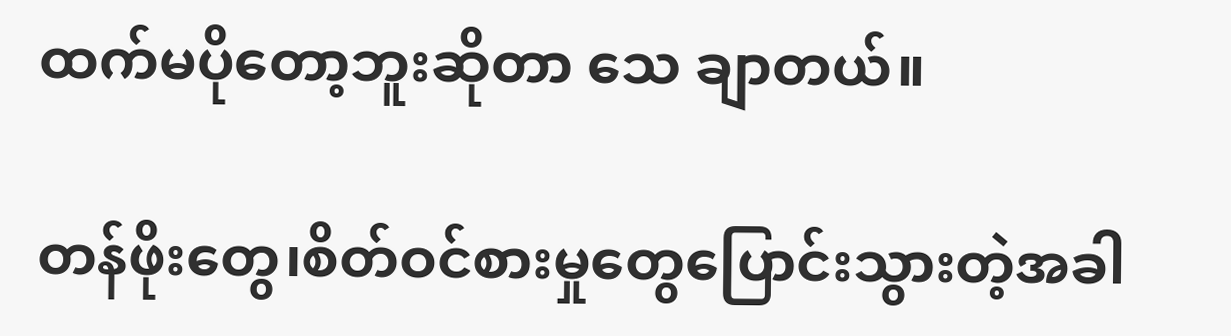ထက်မပိုတော့ဘူးဆိုတာ သေ ချာတယ်။

တန်ဖိုးတွေ၊စိတ်ဝင်စားမှုတွေပြောင်းသွားတဲ့အခါ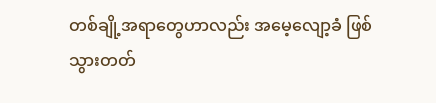တစ်ချို့အရာတွေဟာလည်း အမေ့လျော့ခံ ဖြစ် သွားတတ်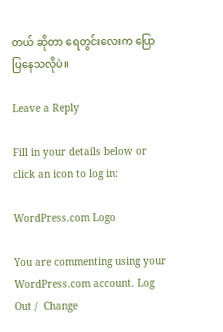တယ် ဆိုတာ ရေတွင်းလေးက ပြောပြနေသလိုပဲ။

Leave a Reply

Fill in your details below or click an icon to log in:

WordPress.com Logo

You are commenting using your WordPress.com account. Log Out /  Change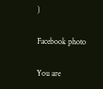)

Facebook photo

You are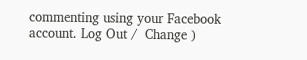commenting using your Facebook account. Log Out /  Change )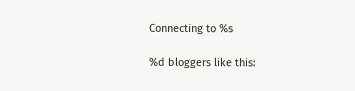Connecting to %s

%d bloggers like this: